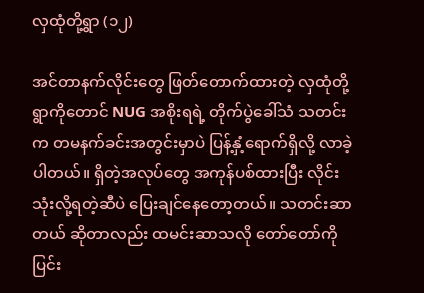လှထုံတို့ရွာ (၁၂)

အင်တာနက်လိုင်းတွေ ဖြတ်တောက်ထားတဲ့ လှထုံတို့ရွာကိုတောင် NUG အစိုးရရဲ့ တိုက်ပွဲခေါ်သံ သတင်းက တမနက်ခင်းအတွင်းမှာပဲ ပြန့်နှံ့ရောက်ရှိလို့ လာခဲ့ပါတယ်။ ရှိတဲ့အလုပ်တွေ အကုန်ပစ်ထားပြီး လိုင်းသုံးလို့ရတဲ့ဆီပဲ ပြေးချင်နေတော့တယ်။ သတင်းဆာတယ် ဆိုတာလည်း ထမင်းဆာသလို တော်တော်ကို ပြင်း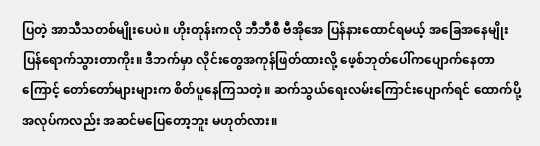ပြတဲ့ အာသီသတစ်မျိုးပေပဲ။ ဟိုးတုန်းကလို ဘီဘီစီ ဗီအိုအေ ပြန်နားထောင်ရမယ့် အခြေအနေမျိုး ပြန်ရောက်သွားတာကိုး။ ဒီဘက်မှာ လိုင်းတွေအကုန်ဖြတ်ထားလို့ ဖေ့စ်ဘုတ်ပေါ်ကပျောက်နေတာကြောင့် တော်တော်များများက စိတ်ပူနေကြသတဲ့။ ဆက်သွယ်ရေးလမ်းကြောင်းပျောက်ရင် ထောက်ပို့အလုပ်ကလည်း အဆင်မပြေတော့ဘူး မဟုတ်လား။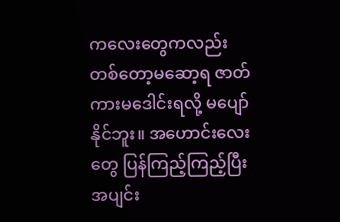ကလေးတွေကလည်း တစ်တော့မဆော့ရ ဇာတ်ကားမဒေါင်းရလို့ မပျော်နိုင်ဘူး။ အဟောင်းလေးတွေ ပြန်ကြည့်ကြည့်ပြီး အပျင်း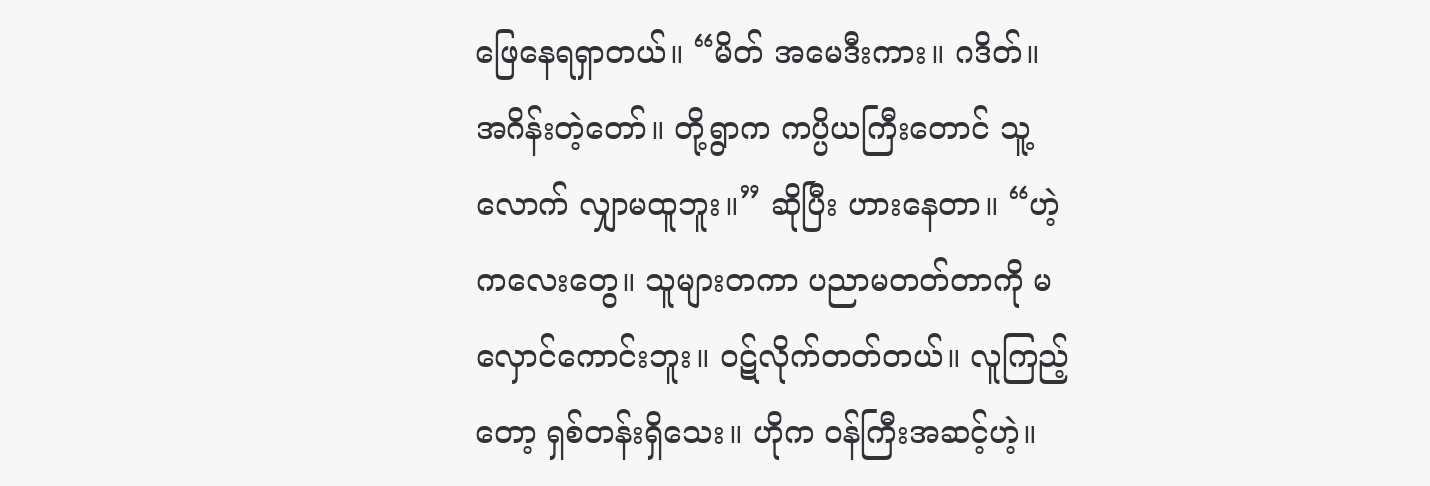ဖြေနေရရှာတယ်။ “မိတ် အမေဒီးကား။ ဂဒိတ်။ အဂိန်းတဲ့တော်။ တို့ရွာက ကပ္ပိယကြီးတောင် သူ့လောက် လျှာမထူဘူး။” ဆိုပြီး ဟားနေတာ။ “ဟဲ့ကလေးတွေ။ သူများတကာ ပညာမတတ်တာကို မလှောင်ကောင်းဘူး။ ဝဋ်လိုက်တတ်တယ်။ လူကြည့်တော့ ရှစ်တန်းရှိသေး။ ဟိုက ဝန်ကြီးအဆင့်ဟဲ့။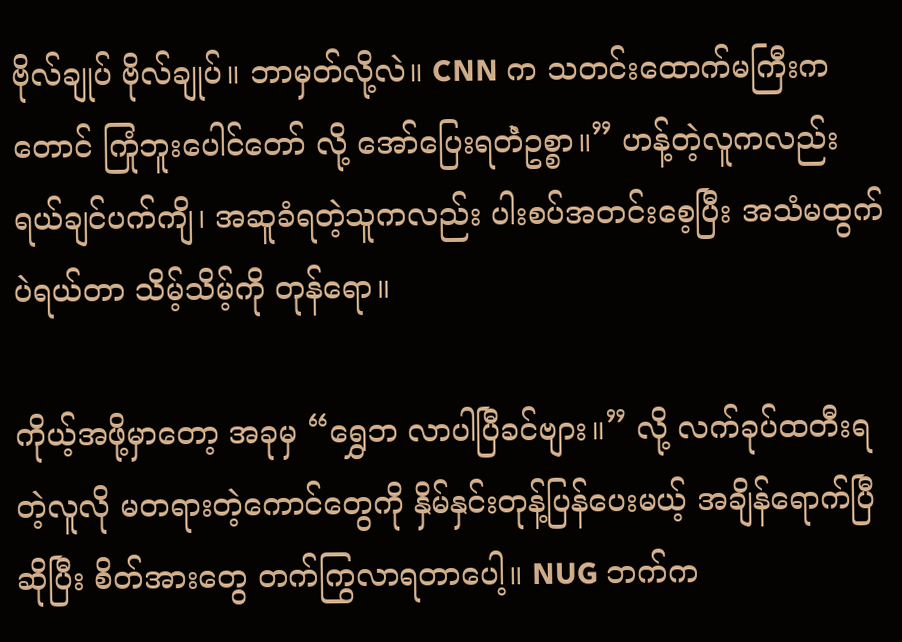ဗိုလ်ချုပ် ဗိုလ်ချုပ်။ ဘာမှတ်လို့လဲ။ CNN က သတင်းထောက်မကြီးကတောင် ကြုံဘူးပေါင်တော် လို့ အော်ပြေးရတဲံဥစ္စာ။” ဟန့်တဲ့လူကလည်း ရယ်ချင်ပက်ကျိ၊ အဆူခံရတဲ့သူကလည်း ပါးစပ်အတင်းစေ့ပြီး အသံမထွက်ပဲရယ်တာ သိမ့်သိမ့်ကို တုန်ရော။

ကိုယ့်အဖို့မှာတော့ အခုမှ “ရွှေဘ လာပါပြီခင်ဗျား။” လို့ လက်ခုပ်ထတီးရတဲ့လူလို မတရားတဲ့ကောင်တွေကို နှိမ်နှင်းတုန့်ပြန်ပေးမယ့် အချိန်ရောက်ပြီဆိုပြီး စိတ်အားတွေ တက်ကြွလာရတာပေါ့။ NUG ဘက်က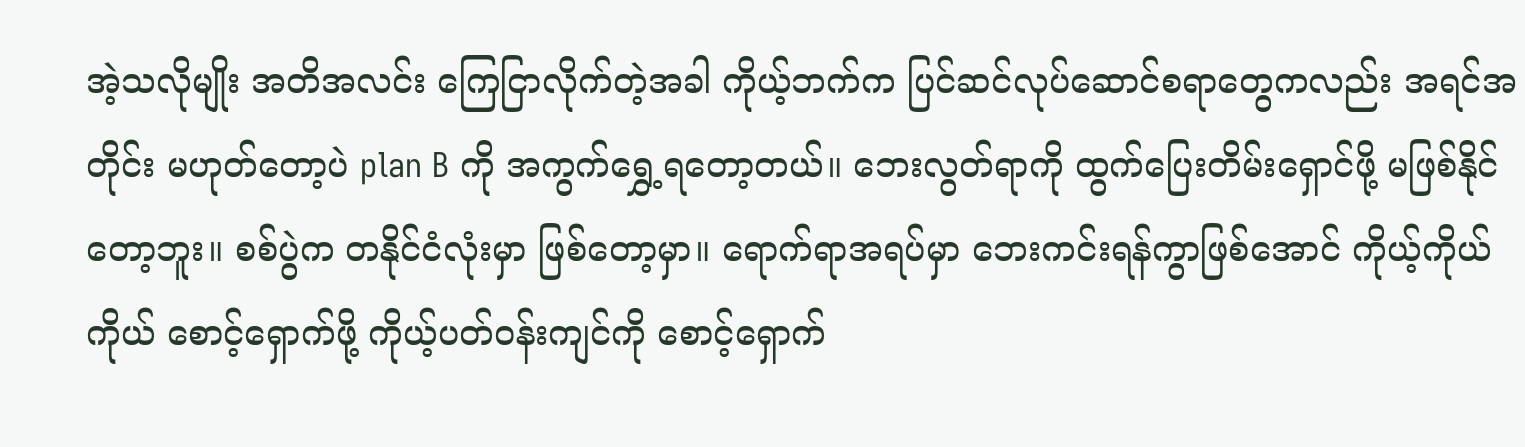အဲ့သလိုမျိုး အတိအလင်း ကြေငြာလိုက်တဲ့အခါ ကိုယ့်ဘက်က ပြင်ဆင်လုပ်ဆောင်စရာတွေကလည်း အရင်အတိုင်း မဟုတ်တော့ပဲ plan B ကို အကွက်ရွှေ့ရတော့တယ်။ ဘေးလွတ်ရာကို ထွက်ပြေးတိမ်းရှောင်ဖို့ မဖြစ်နိုင်တော့ဘူး။ စစ်ပွဲက တနိုင်ငံလုံးမှာ ဖြစ်တော့မှာ။ ရောက်ရာအရပ်မှာ ဘေးကင်းရန်ကွာဖြစ်အောင် ကိုယ့်ကိုယ်ကိုယ် စောင့်ရှောက်ဖို့ ကိုယ့်ပတ်ဝန်းကျင်ကို စောင့်ရှောက်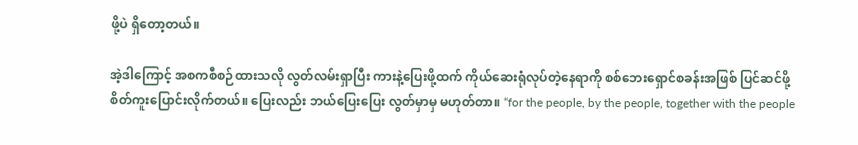ဖို့ပဲ ရှိတော့တယ်။

အဲ့ဒါကြောင့် အစကစီစဉ်ထားသလို လွတ်လမ်းရှာပြီး ကားနဲ့ပြေးဖို့ထက် ကိုယ်ဆေးရုံလုပ်တဲ့နေရာကို စစ်ဘေးရှောင်စခန်းအဖြစ် ပြင်ဆင်ဖို့ စိတ်ကူးပြောင်းလိုက်တယ်။ ပြေးလည်း ဘယ်ပြေးပြေး လွတ်မှာမှ မဟုတ်တာ။ “for the people, by the people, together with the people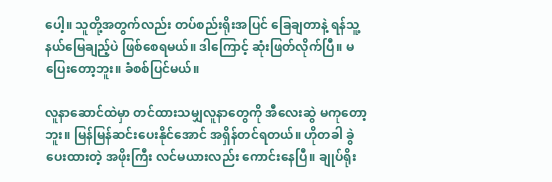ပေါ့။ သူတို့အတွက်လည်း တပ်စည်းရိုးအပြင် ခြေချတာနဲ့ ရန်သူ့နယ်မြေချည့်ပဲ ဖြစ်စေရမယ်။ ဒါကြောင့် ဆုံးဖြတ်လိုက်ပြီ။ မပြေးတော့ဘူး။ ခံစစ်ပြင်မယ်။

လူနာဆောင်ထဲမှာ တင်ထားသမျှလူနာတွေကို အီလေးဆွဲ မကုတော့ဘူး။ မြန်မြန်ဆင်းပေးနိုင်အောင် အရှိန်တင်ရတယ်။ ဟိုတခါ ခွဲပေးထားတဲ့ အဖိုးကြီး လင်မယားလည်း ကောင်းနေပြီ။ ချုပ်ရိုး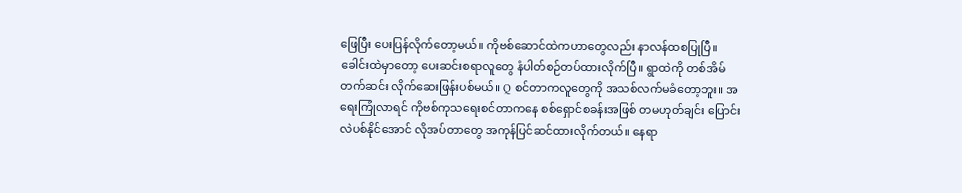ဖြေပြီး ပေးပြန်လိုက်တော့မယ်။ ကိုဗစ်ဆောင်ထဲကဟာတွေလည်း နာလန်ထစပြုပြီ။ ခေါင်းထဲမှာတော့ ပေးဆင်းစရာလူတွေ နံပါတ်စဉ်တပ်ထားလိုက်ပြီ။ ရွာထဲကို တစ်အိမ်တက်ဆင်း လိုက်ဆေးဖြန်းပစ်မယ်။ Q စင်တာကလူတွေကို အသစ်လက်မခံတော့ဘူး။ အရေးကြုံလာရင် ကိုဗစ်ကုသရေးစင်တာကနေ စစ်ရှောင်စခန်းအဖြစ် တမဟုတ်ချင်း ပြောင်းလဲပစ်နိုင်အောင် လိုအပ်တာတွေ အကုန်ပြင်ဆင်ထားလိုက်တယ်။ နေရာ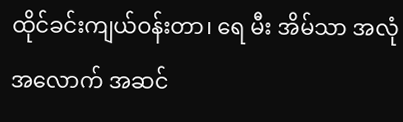ထိုင်ခင်းကျယ်ဝန်းတာ၊ ရေ မီး အိမ်သာ အလုံအလောက် အဆင်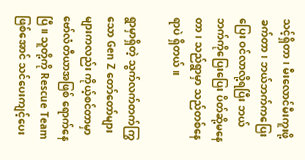သင့်ရှိတာ၊ မီးလောင်မီးကူးဖို့ခက်တာ၊ ဘယ်ဘက်ကပြေးပြေး ဝင်လာလို့ရပြီး ဘယ်ဘက်ကိုပြေးပြေး ပိတ်ဆို့မနေတာ၊ သည်ရွာမှာ သည်တစ်နေရာပဲ ရှိတယ်။

ရွာမှာရှိတဲ့ သွက်လက်တက်ကြွသော Gen Z တော်တော်များများကလည်း ကိုယ့်စင်တာမှာ ဗော်လံတီယာအဖြစ် ရောက်နေပြီ။ သူတို့ကို Rescue Team ဖြစ်အောင် သင်ပေးကျင့်ပေး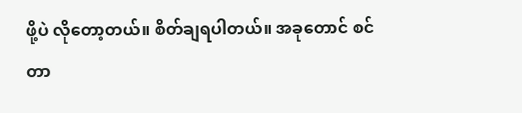ဖို့ပဲ လိုတော့တယ်။ စိတ်ချရပါတယ်။ အခုတောင် စင်တာ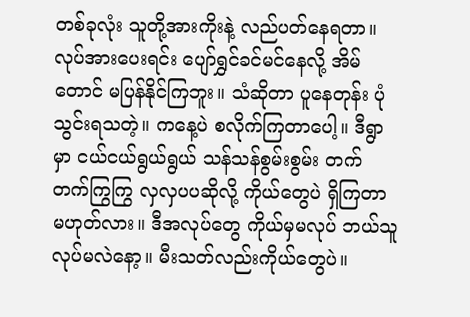တစ်ခုလုံး သူတို့အားကိုးနဲ့ လည်ပတ်နေရတာ။ လုပ်အားပေးရင်း ပျော်ရွှင်ခင်မင်နေလို့ အိမ်တောင် မပြန်နိုင်ကြဘူး။ သံဆိုတာ ပူနေတုန်း ပုံသွင်းရသတဲ့။ ကနေ့ပဲ စလိုက်ကြတာပေါ့။ ဒီရွာမှာ ငယ်ငယ်ရွယ်ရွယ် သန်သန်စွမ်းစွမ်း တက်တက်ကြွကြွ လှလှပပဆိုလို့ ကိုယ်တွေပဲ ရှိကြတာ မဟုတ်လား။ ဒီအလုပ်တွေ ကိုယ်မှမလုပ် ဘယ်သူလုပ်မလဲနော့။ မီးသတ်လည်းကိုယ်တွေပဲ။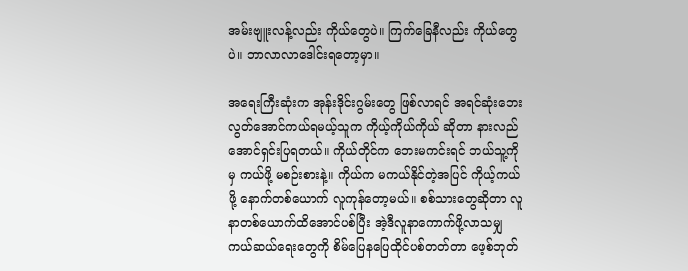အမ်းဗျူးလန့်လည်း ကိုယ်တွေပဲ။ ကြက်ခြေနီလည်း ကိုယ်တွေပဲ။ ဘာလာလာဒေါင်းရတော့မှာ။

အရေးကြီးဆုံးက အုန်းဒိုင်းဂွမ်းတွေ ဖြစ်လာရင် အရင်ဆုံးဘေးလွတ်အောင်ကယ်ရမယ့်သူက ကိုယ့်ကိုယ်ကိုယ် ဆိုတာ နားလည်အောင်ရှင်းပြရတယ်။ ကိုယ်တိုင်က ဘေးမကင်းရင် ဘယ်သူ့ကိုမှ ကယ်ဖို့ မစဉ်းစားနဲ့။ ကိုယ်က မကယ်နိုင်တဲ့အပြင် ကိုယ့်ကယ်ဖို့ နောက်တစ်ယောက် လူကုန်တော့မယ်။ စစ်သားတွေဆိုတာ လူနာတစ်ယောက်ထိအောင်ပစ်ပြီး အဲ့ဒီလူနာကောက်ဖို့လာသမျှ ကယ်ဆယ်ရေးတွေကို စိမ်ပြေနပြေထိုင်ပစ်တတ်တာ ဖေ့စ်ဘုတ်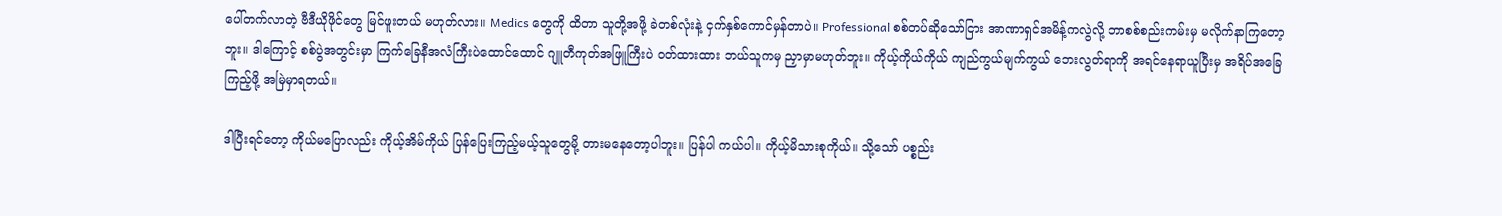ပေါ်တက်လာတဲ့ ဗီဒီယိုဖိုင်တွေ မြင်ဖူးတယ် မဟုတ်လား။ Medics တွေကို ထိတာ သူတို့အဖို့ ခဲတစ်လုံးနဲ့ ငှက်နှစ်ကောင်မှန်တာပဲ။ Professional စစ်တပ်ဆိုသော်ငြား အာဏာရှင်အမိန့်ကလွဲလို့ ဘာစစ်စည်းကမ်းမှ မလိုက်နာကြတော့ဘူး။ ဒါကြောင့် စစ်ပွဲအတွင်းမှာ ကြက်ခြေနီအလံကြီးပဲထောင်ထောင် ဂျူတီကုတ်အဖြူကြီးပဲ ဝတ်ထားထား ဘယ်သူကမှ ညှာမှာမဟုတ်ဘူး။ ကိုယ့်ကိုယ်ကိုယ် ကျည်ကွယ်မျက်ကွယ် ဘေးလွတ်ရာကို အရင်နေရာယူပြီးမှ အရိပ်အခြေကြည့်ဖို့ အမြဲမှာရတယ်။

ဒါပြီးရင်တော့ ကိုယ်မပြောလည်း ကိုယ့်အိမ်ကိုယ် ပြန်ပြေးကြည့်မယ့်သူတွေမို့ တားမနေတော့ပါဘူး။ ပြန်ပါ ကယ်ပါ။ ကိုယ့်မိသားစုကိုယ်။ သို့သော် ပစ္စည်း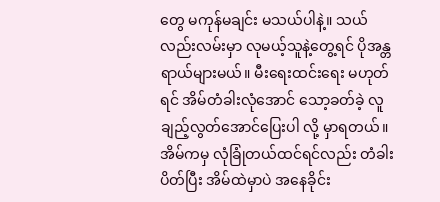တွေ မကုန်မချင်း မသယ်ပါနဲ့။ သယ်လည်းလမ်းမှာ လုမယ့်သူနဲ့တွေ့ရင် ပိုအန္တရာယ်များမယ်။ မီးရေးထင်းရေး မဟုတ်ရင် အိမ်တံခါးလုံအောင် သော့ခတ်ခဲ့ လူချည့်လွတ်အောင်ပြေးပါ လို့ မှာရတယ်။ အိမ်ကမှ လုံခြုံတယ်ထင်ရင်လည်း တံခါးပိတ်ပြီး အိမ်ထဲမှာပဲ အနေခိုင်း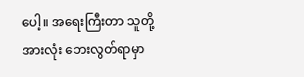ပေါ့။ အရေးကြီးတာ သူတို့အားလုံး ဘေးလွတ်ရာမှာ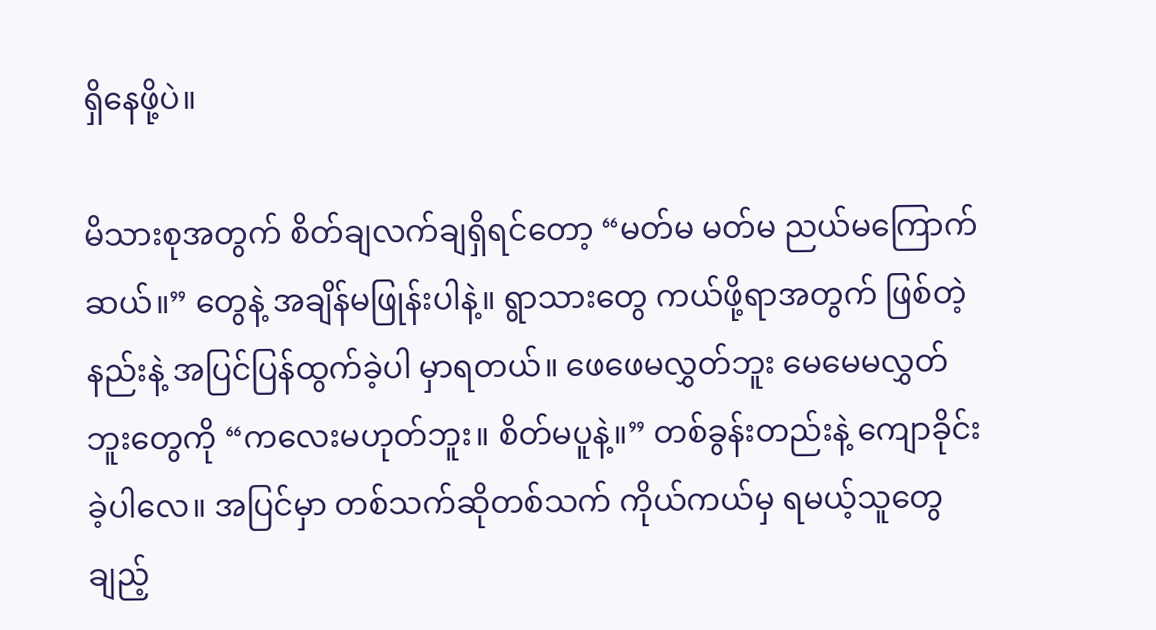ရှိနေဖို့ပဲ။

မိသားစုအတွက် စိတ်ချလက်ချရှိရင်တော့ “မတ်မ မတ်မ ညယ်မကြောက်ဆယ်။” တွေနဲ့ အချိန်မဖြုန်းပါနဲ့။ ရွာသားတွေ ကယ်ဖို့ရာအတွက် ဖြစ်တဲ့နည်းနဲ့ အပြင်ပြန်ထွက်ခဲ့ပါ မှာရတယ်။ ဖေဖေမလွှတ်ဘူး မေမေမလွှတ်ဘူးတွေကို “ကလေးမဟုတ်ဘူး။ စိတ်မပူနဲ့။” တစ်ခွန်းတည်းနဲ့ ကျောခိုင်းခဲ့ပါလေ။ အပြင်မှာ တစ်သက်ဆိုတစ်သက် ကိုယ်ကယ်မှ ရမယ့်သူတွေချည့်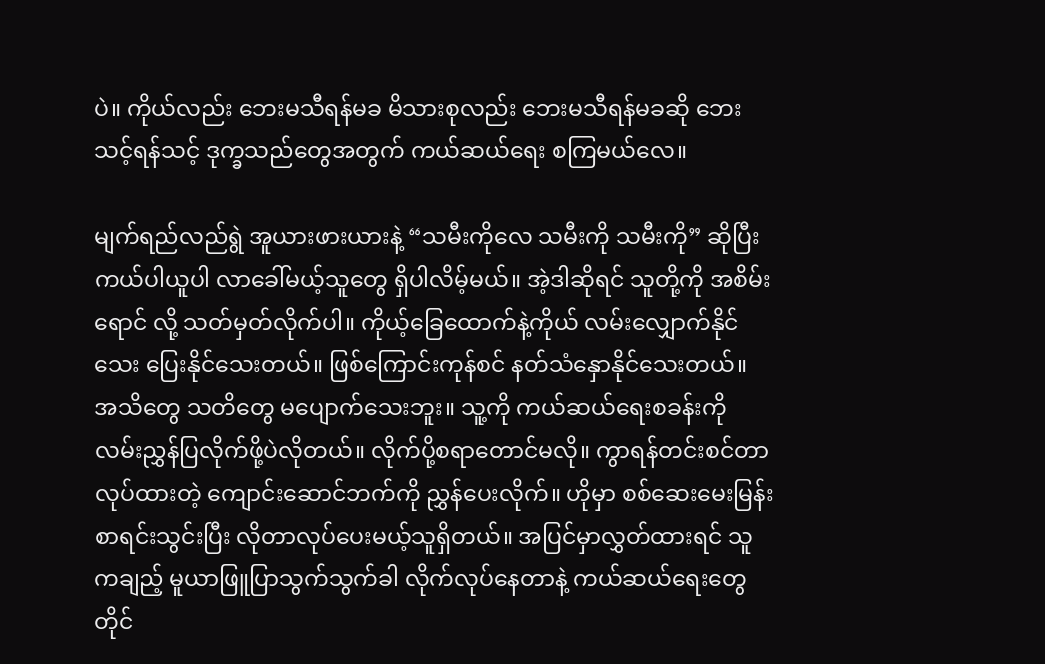ပဲ။ ကိုယ်လည်း ဘေးမသီရန်မခ မိသားစုလည်း ဘေးမသီရန်မခဆို ဘေးသင့်ရန်သင့် ဒုက္ခသည်တွေအတွက် ကယ်ဆယ်ရေး စကြမယ်လေ။

မျက်ရည်လည်ရွဲ အူယားဖားယားနဲ့ “သမီးကိုလေ သမီးကို သမီးကို” ဆိုပြီး ကယ်ပါယူပါ လာခေါ်မယ့်သူတွေ ရှိပါလိမ့်မယ်။ အဲ့ဒါဆိုရင် သူတို့ကို အစိမ်းရောင် လို့ သတ်မှတ်လိုက်ပါ။ ကိုယ့်ခြေထောက်နဲ့ကိုယ် လမ်းလျှောက်နိုင်သေး ပြေးနိုင်သေးတယ်။ ဖြစ်ကြောင်းကုန်စင် နတ်သံနှောနိုင်သေးတယ်။ အသိတွေ သတိတွေ မပျောက်သေးဘူး။ သူ့ကို ကယ်ဆယ်ရေးစခန်းကို လမ်းညွှန်ပြလိုက်ဖို့ပဲလိုတယ်။ လိုက်ပို့စရာတောင်မလို။ ကွာရန်တင်းစင်တာလုပ်ထားတဲ့ ကျောင်းဆောင်ဘက်ကို ညွှန်ပေးလိုက်။ ဟိုမှာ စစ်ဆေးမေးမြန်း စာရင်းသွင်းပြီး လိုတာလုပ်ပေးမယ့်သူရှိတယ်။ အပြင်မှာလွှတ်ထားရင် သူကချည့် မူယာဖြူပြာသွက်သွက်ခါ လိုက်လုပ်နေတာနဲ့ ကယ်ဆယ်ရေးတွေ တိုင်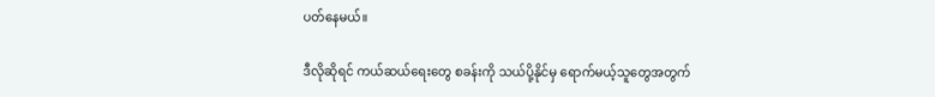ပတ်နေမယ်။

ဒီလိုဆိုရင် ကယ်ဆယ်ရေးတွေ စခန်းကို သယ်ပို့နိုင်မှ ရောက်မယ့်သူတွေအတွက်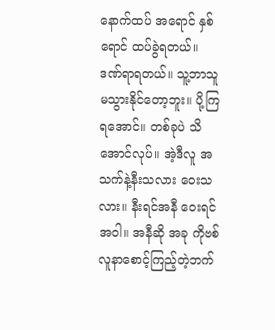နောက်ထပ် အရောင် နှစ်ရောင် ထပ်ခွဲရတယ်။ ဒဏ်ရာရတယ်။ သူ့ဘာသူ မသွားနိုင်တော့ဘူး။ ပို့ကြရအောင်။ တစ်ခုပဲ သိအောင်လုပ်။ အဲ့ဒီလူ အသက်နဲ့နီးသလား ဝေးသလား။ နီးရင်အနီ ဝေးရင်အဝါ။ အနီဆို အခု ကိုဗစ်လူနာစောင့်ကြည့်တဲ့ဘက်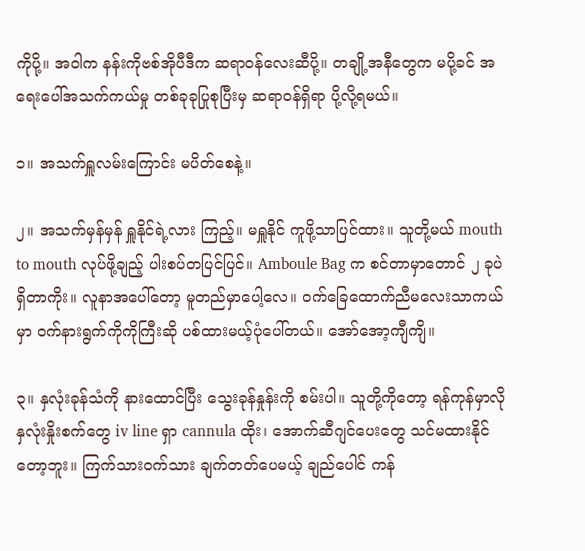ကိုပို့။ အဝါက နန်းကိုဗစ်အိုပီဒီက ဆရာဝန်လေးဆီပို့။ တချို့အနီတွေက မပို့ခင် အရေးပေါ်အသက်ကယ်မှု တစ်ခုခုပြုစုပြီးမှ ဆရာဝန်ရှိရာ ပို့လို့ရမယ်။

၁။ အသက်ရှူလမ်းကြောင်း မပိတ်စေနဲ့။

၂။ အသက်မှန်မှန် ရှူနိုင်ရဲ့လား ကြည့်။ မရှူနိုင် ကူဖို့သာပြင်ထား။ သူတို့မယ် mouth to mouth လုပ်ဖို့ချည့် ပါးစပ်တပြင်ပြင်။ Amboule Bag က စင်တာမှာတောင် ၂ ခုပဲ ရှိတာကိုး။ လူနာအပေါ်တော့ မူတည်မှာပေါ့လေ။ ဝက်ခြေထောက်ညီမလေးသာကယ်မှာ ဝက်နားရွက်ကိုကိုကြီးဆို ပစ်ထားမယ့်ပုံပေါ်တယ်။ အော်အော့ကျီကျိ။

၃။ နှလုံးခုန်သံကို နားထောင်ပြီး သွေးခုန်နှုန်းကို စမ်းပါ။ သူတို့ကိုတော့ ရန်ကုန်မှာလို နှလုံးနှိုးစက်တွေ iv line ရှာ cannula ထိုး၊ အောက်ဆီဂျင်ပေးတွေ သင်မထားနိုင်တော့ဘူး။ ကြက်သားဝက်သား ချက်တတ်ပေမယ့် ချည်ပေါင် ကန်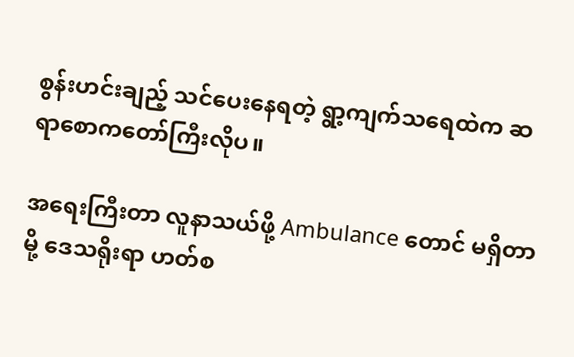စွန်းဟင်းချည့် သင်ပေးနေရတဲ့ ရွာ့ကျက်သရေထဲက ဆရာစောကတော်ကြီးလိုပ။

အရေးကြီးတာ လူနာသယ်ဖို့ Ambulance တောင် မရှိတာမို့ ဒေသရိုးရာ ဟတ်စ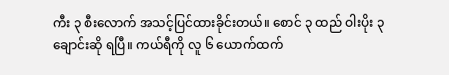ကီး ၃ စီးလောက် အသင့်ပြင်ထားခိုင်းတယ်။ စောင် ၃ ထည် ဝါးပိုး ၃ ချောင်းဆို ရပြီ။ ကယ်ရီကို လူ ၆ ယောက်ထက်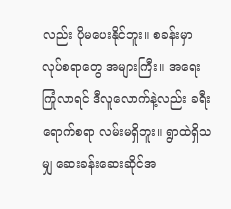လည်း ပိုမပေးနိုင်ဘူး။ စခန်းမှာ လုပ်စရာတွေ အများကြီး။ အရေးကြုံလာရင် ဒီလူလောက်နဲ့လည်း ခရီးရောက်စရာ လမ်းမရှိဘူး။ ရွာထဲရှိသမျှ ဆေးခန်းဆေးဆိုင်အ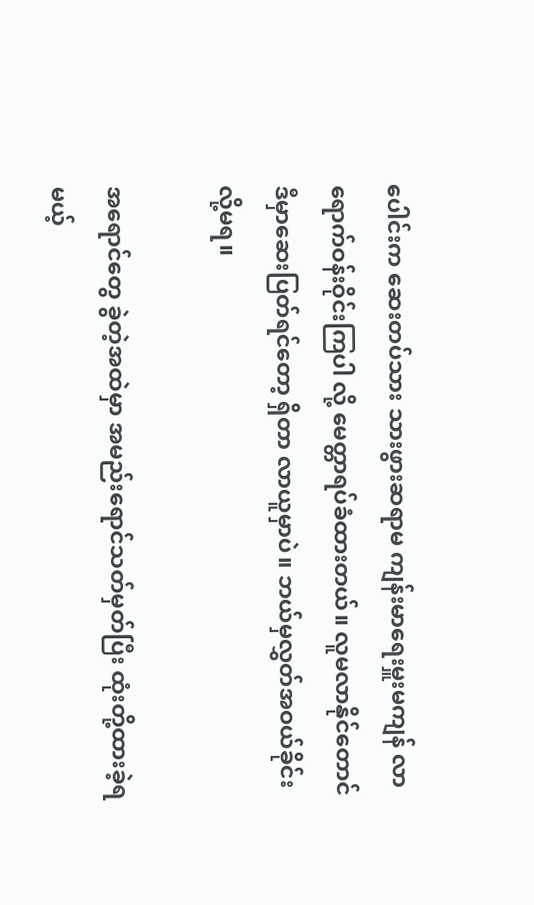ပေါင်းက ဆေးတပ်သား သားဖွားဆရာမ ကျန်းမာရေးမှူးမကျန် လာရောက်ဝန်းဝိုင်းကြပါ လို့ မေတ္တာရပ်ခံထားတယ်။ လူမလာနိုင်တောင် ဒီမှာဆေးပြတ်ရင်တော့ ရှိတာ လာယူမှာပဲ။ ဘယ်မှလွှတ်အဝယ်ခိုင်းလို့မရ။

အရောင်တွေ ခွဲတဲ့အထဲမှာ အမည်းရောင်သတ်မှတ်ပြီး ထုံးတို့ထားခဲ့ရမယ့်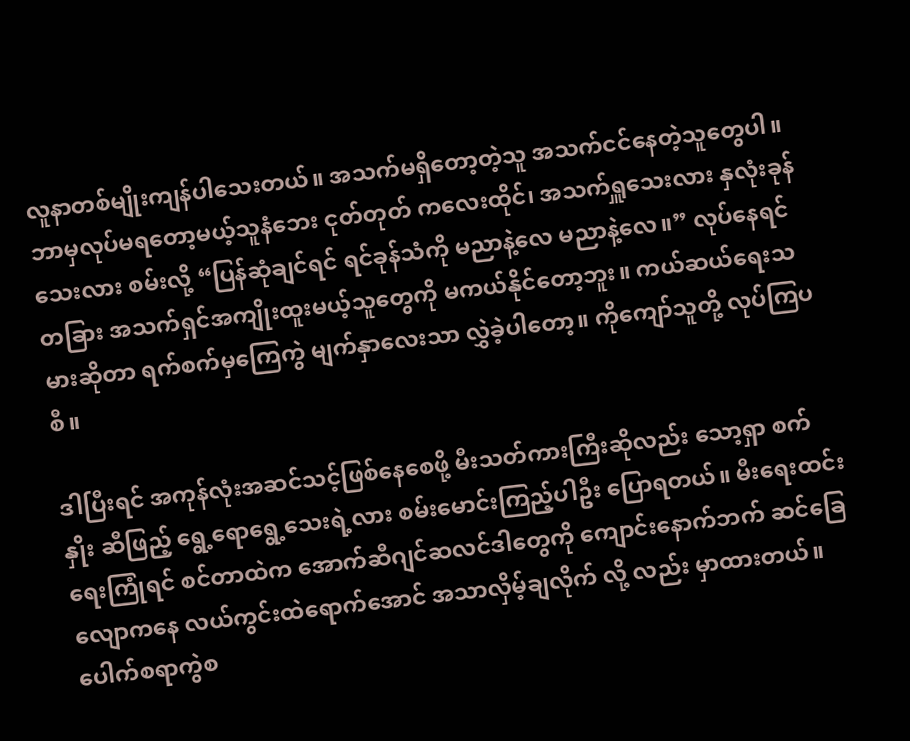လူနာတစ်မျိုးကျန်ပါသေးတယ်။ အသက်မရှိတော့တဲ့သူ အသက်ငင်နေတဲ့သူတွေပါ။ ဘာမှလုပ်မရတော့မယ့်သူနံဘေး ငုတ်တုတ် ကလေးထိုင်၊ အသက်ရှူသေးလား နှလုံးခုန်သေးလား စမ်းလို့ “ပြန်ဆုံချင်ရင် ရင်ခုန်သံကို မညာနဲ့လေ မညာနဲ့လေ။” လုပ်နေရင် တခြား အသက်ရှင်အကျိုးထူးမယ့်သူတွေကို မကယ်နိုင်တော့ဘူး။ ကယ်ဆယ်ရေးသမားဆိုတာ ရက်စက်မှကြေကွဲ မျက်နှာလေးသာ လွှဲခဲ့ပါတော့။ ကိုကျော်သူတို့ လုပ်ကြပစီ။

ဒါပြီးရင် အကုန်လုံးအဆင်သင့်ဖြစ်နေစေဖို့ မီးသတ်ကားကြီးဆိုလည်း သော့ရှာ စက်နှိုး ဆီဖြည့် ရွေ့ရောရွေ့သေးရဲ့လား စမ်းမောင်းကြည့်ပါဦး ပြောရတယ်။ မီးရေးထင်းရေးကြုံရင် စင်တာထဲက အောက်ဆီဂျင်ဆလင်ဒါတွေကို ကျောင်းနောက်ဘက် ဆင်ခြေလျောကနေ လယ်ကွင်းထဲရောက်အောင် အသာလှိမ့်ချလိုက် လို့ လည်း မှာထားတယ်။ ပေါက်စရာကွဲစ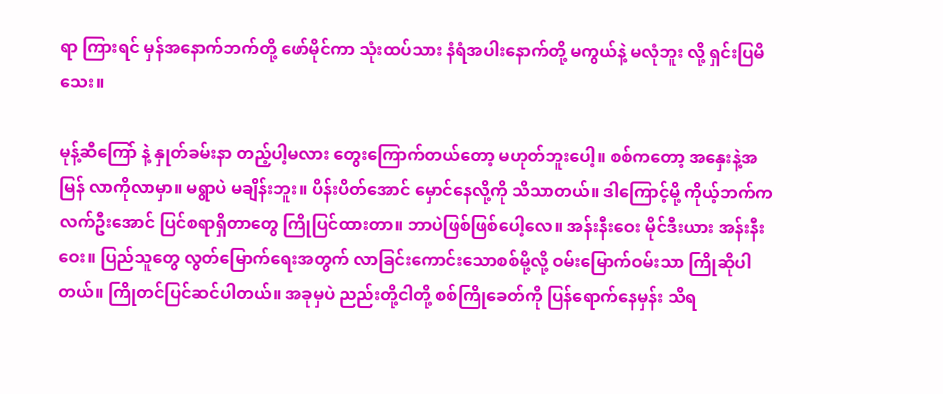ရာ ကြားရင် မှန်အနောက်ဘက်တို့ ဖော်မိုင်ကာ သုံးထပ်သား နံရံအပါးနောက်တို့ မကွယ်နဲ့ မလုံဘူး လို့ ရှင်းပြမိသေး။

မုန့်ဆီကြော် နဲ့ နှုတ်ခမ်းနာ တည့်ပါ့မလား တွေးကြောက်တယ်တော့ မဟုတ်ဘူးပေါ့။ စစ်ကတော့ အနှေးနဲ့အမြန် လာကိုလာမှာ။ မရွာပဲ မချိန်းဘူး။ ပိန်းပိတ်အောင် မှောင်နေလို့ကို သိသာတယ်။ ဒါကြောင့်မို့ ကိုယ့်ဘက်ကလက်ဦးအောင် ပြင်စရာရှိတာတွေ ကြိုပြင်ထားတာ။ ဘာပဲဖြစ်ဖြစ်ပေါ့လေ။ အန်းနီးဝေး မိုင်ဒီးယား အန်းနီးဝေး။ ပြည်သူတွေ လွတ်မြောက်ရေးအတွက် လာခြင်းကောင်းသောစစ်မို့လို့ ဝမ်းမြောက်ဝမ်းသာ ကြိုဆိုပါတယ်။ ကြိုတင်ပြင်ဆင်ပါတယ်။ အခုမှပဲ ညည်းတို့ငါတို့ စစ်ကြိုခေတ်ကို ပြန်ရောက်နေမှန်း သိရ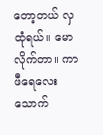တော့တယ် လှထုံရယ်။ မောလိုက်တာ။ ကာဖီရေလေး သောက်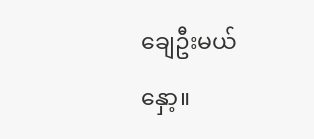ချေဦးမယ်နှော့။